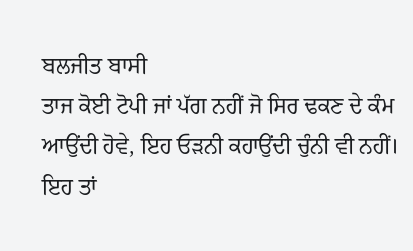ਬਲਜੀਤ ਬਾਸੀ
ਤਾਜ ਕੋਈ ਟੋਪੀ ਜਾਂ ਪੱਗ ਨਹੀਂ ਜੋ ਸਿਰ ਢਕਣ ਦੇ ਕੰਮ ਆਉਂਦੀ ਹੋਵੇ, ਇਹ ਓੜਨੀ ਕਹਾਉਂਦੀ ਚੁੰਨੀ ਵੀ ਨਹੀਂ। ਇਹ ਤਾਂ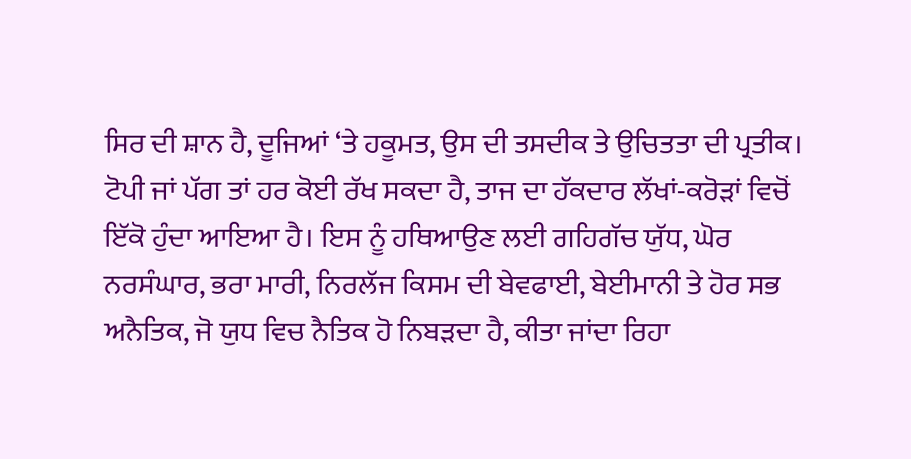ਸਿਰ ਦੀ ਸ਼ਾਨ ਹੈ, ਦੂਜਿਆਂ ‘ਤੇ ਹਕੂਮਤ, ਉਸ ਦੀ ਤਸਦੀਕ ਤੇ ਉਚਿਤਤਾ ਦੀ ਪ੍ਰਤੀਕ। ਟੋਪੀ ਜਾਂ ਪੱਗ ਤਾਂ ਹਰ ਕੋਈ ਰੱਖ ਸਕਦਾ ਹੈ, ਤਾਜ ਦਾ ਹੱਕਦਾਰ ਲੱਖਾਂ-ਕਰੋੜਾਂ ਵਿਚੋਂ ਇੱਕੋ ਹੁੰਦਾ ਆਇਆ ਹੈ। ਇਸ ਨੂੰ ਹਥਿਆਉਣ ਲਈ ਗਹਿਗੱਚ ਯੁੱਧ, ਘੋਰ ਨਰਸੰਘਾਰ, ਭਰਾ ਮਾਰੀ, ਨਿਰਲੱਜ ਕਿਸਮ ਦੀ ਬੇਵਫਾਈ, ਬੇਈਮਾਨੀ ਤੇ ਹੋਰ ਸਭ ਅਨੈਤਿਕ, ਜੋ ਯੁਧ ਵਿਚ ਨੈਤਿਕ ਹੋ ਨਿਬੜਦਾ ਹੈ, ਕੀਤਾ ਜਾਂਦਾ ਰਿਹਾ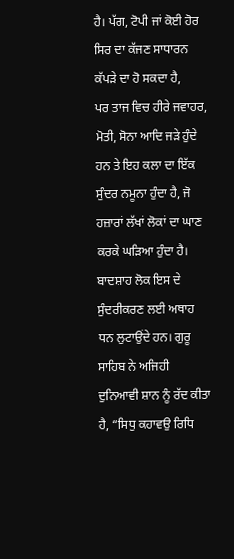ਹੈ। ਪੱਗ, ਟੋਪੀ ਜਾਂ ਕੋਈ ਹੋਰ ਸਿਰ ਦਾ ਕੱਜਣ ਸਾਧਾਰਨ ਕੱਪੜੇ ਦਾ ਹੋ ਸਕਦਾ ਹੈ,
ਪਰ ਤਾਜ ਵਿਚ ਹੀਰੇ ਜਵਾਹਰ, ਮੋਤੀ, ਸੋਨਾ ਆਦਿ ਜੜੇ ਹੁੰਦੇ ਹਨ ਤੇ ਇਹ ਕਲਾ ਦਾ ਇੱਕ ਸੁੰਦਰ ਨਮੂਨਾ ਹੁੰਦਾ ਹੈ, ਜੋ ਹਜ਼ਾਰਾਂ ਲੱਖਾਂ ਲੋਕਾਂ ਦਾ ਘਾਣ ਕਰਕੇ ਘੜਿਆ ਹੁੰਦਾ ਹੈ। ਬਾਦਸ਼ਾਹ ਲੋਕ ਇਸ ਦੇ ਸੁੰਦਰੀਕਰਣ ਲਈ ਅਥਾਹ ਧਨ ਲੁਟਾਉਂਦੇ ਹਨ। ਗੁਰੂ ਸਾਹਿਬ ਨੇ ਅਜਿਹੀ ਦੁਨਿਆਵੀ ਸ਼ਾਨ ਨੂੰ ਰੱਦ ਕੀਤਾ ਹੈ, “ਸਿਧੁ ਕਹਾਵਉ ਰਿਧਿ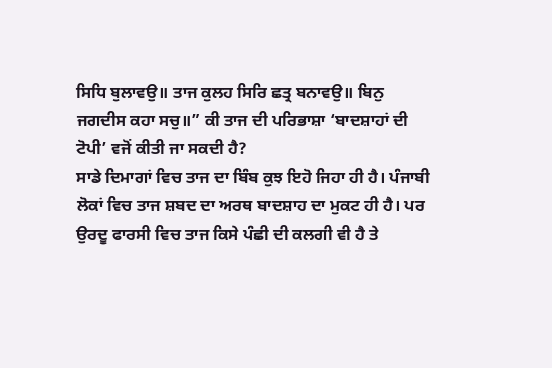ਸਿਧਿ ਬੁਲਾਵਉ॥ ਤਾਜ ਕੁਲਹ ਸਿਰਿ ਛਤ੍ਰ ਬਨਾਵਉ॥ ਬਿਨੁ ਜਗਦੀਸ ਕਹਾ ਸਚੁ॥” ਕੀ ਤਾਜ ਦੀ ਪਰਿਭਾਸ਼ਾ ‘ਬਾਦਸ਼ਾਹਾਂ ਦੀ ਟੋਪੀ’ ਵਜੋਂ ਕੀਤੀ ਜਾ ਸਕਦੀ ਹੈ?
ਸਾਡੇ ਦਿਮਾਗਾਂ ਵਿਚ ਤਾਜ ਦਾ ਬਿੰਬ ਕੁਝ ਇਹੋ ਜਿਹਾ ਹੀ ਹੈ। ਪੰਜਾਬੀ ਲੋਕਾਂ ਵਿਚ ਤਾਜ ਸ਼ਬਦ ਦਾ ਅਰਥ ਬਾਦਸ਼ਾਹ ਦਾ ਮੁਕਟ ਹੀ ਹੈ। ਪਰ ਉਰਦੂ ਫਾਰਸੀ ਵਿਚ ਤਾਜ ਕਿਸੇ ਪੰਛੀ ਦੀ ਕਲਗੀ ਵੀ ਹੈ ਤੇ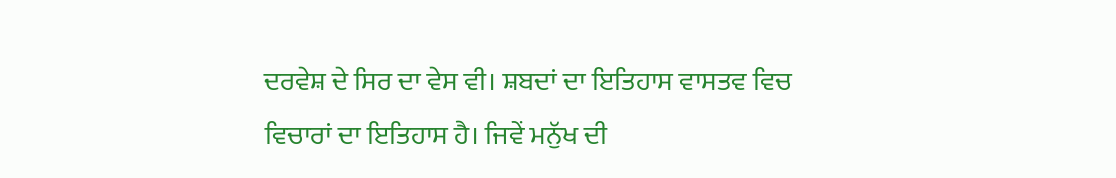ਦਰਵੇਸ਼ ਦੇ ਸਿਰ ਦਾ ਵੇਸ ਵੀ। ਸ਼ਬਦਾਂ ਦਾ ਇਤਿਹਾਸ ਵਾਸਤਵ ਵਿਚ ਵਿਚਾਰਾਂ ਦਾ ਇਤਿਹਾਸ ਹੈ। ਜਿਵੇਂ ਮਨੁੱਖ ਦੀ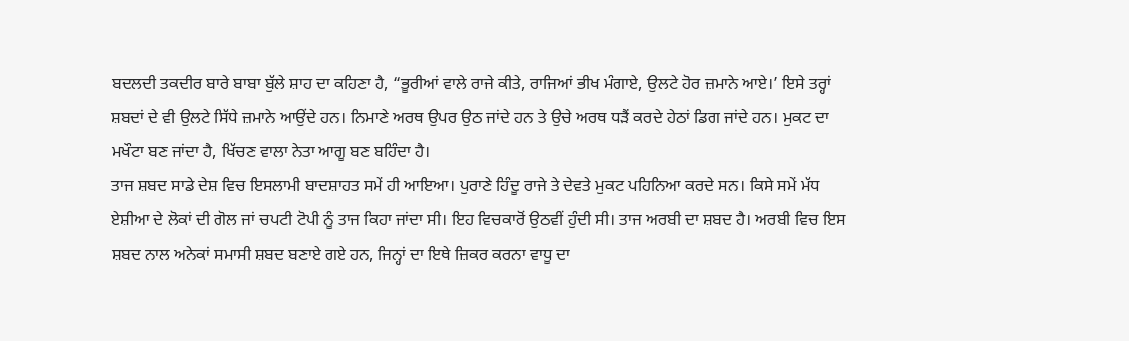ਬਦਲਦੀ ਤਕਦੀਰ ਬਾਰੇ ਬਾਬਾ ਬੁੱਲੇ ਸ਼ਾਹ ਦਾ ਕਹਿਣਾ ਹੈ, “ਭੂਰੀਆਂ ਵਾਲੇ ਰਾਜੇ ਕੀਤੇ, ਰਾਜਿਆਂ ਭੀਖ ਮੰਗਾਏ, ਉਲਟੇ ਹੋਰ ਜ਼ਮਾਨੇ ਆਏ।’ ਇਸੇ ਤਰ੍ਹਾਂ ਸ਼ਬਦਾਂ ਦੇ ਵੀ ਉਲਟੇ ਸਿੱਧੇ ਜ਼ਮਾਨੇ ਆਉਂਦੇ ਹਨ। ਨਿਮਾਣੇ ਅਰਥ ਉਪਰ ਉਠ ਜਾਂਦੇ ਹਨ ਤੇ ਉਚੇ ਅਰਥ ਧੜੈਂ ਕਰਦੇ ਹੇਠਾਂ ਡਿਗ ਜਾਂਦੇ ਹਨ। ਮੁਕਟ ਦਾ ਮਖੌਟਾ ਬਣ ਜਾਂਦਾ ਹੈ, ਖਿੱਚਣ ਵਾਲਾ ਨੇਤਾ ਆਗੂ ਬਣ ਬਹਿੰਦਾ ਹੈ।
ਤਾਜ ਸ਼ਬਦ ਸਾਡੇ ਦੇਸ਼ ਵਿਚ ਇਸਲਾਮੀ ਬਾਦਸ਼ਾਹਤ ਸਮੇਂ ਹੀ ਆਇਆ। ਪੁਰਾਣੇ ਹਿੰਦੂ ਰਾਜੇ ਤੇ ਦੇਵਤੇ ਮੁਕਟ ਪਹਿਨਿਆ ਕਰਦੇ ਸਨ। ਕਿਸੇ ਸਮੇਂ ਮੱਧ ਏਸ਼ੀਆ ਦੇ ਲੋਕਾਂ ਦੀ ਗੋਲ ਜਾਂ ਚਪਟੀ ਟੋਪੀ ਨੂੰ ਤਾਜ ਕਿਹਾ ਜਾਂਦਾ ਸੀ। ਇਹ ਵਿਚਕਾਰੋਂ ਉਠਵੀਂ ਹੁੰਦੀ ਸੀ। ਤਾਜ ਅਰਬੀ ਦਾ ਸ਼ਬਦ ਹੈ। ਅਰਬੀ ਵਿਚ ਇਸ ਸ਼ਬਦ ਨਾਲ ਅਨੇਕਾਂ ਸਮਾਸੀ ਸ਼ਬਦ ਬਣਾਏ ਗਏ ਹਨ, ਜਿਨ੍ਹਾਂ ਦਾ ਇਥੇ ਜ਼ਿਕਰ ਕਰਨਾ ਵਾਧੂ ਦਾ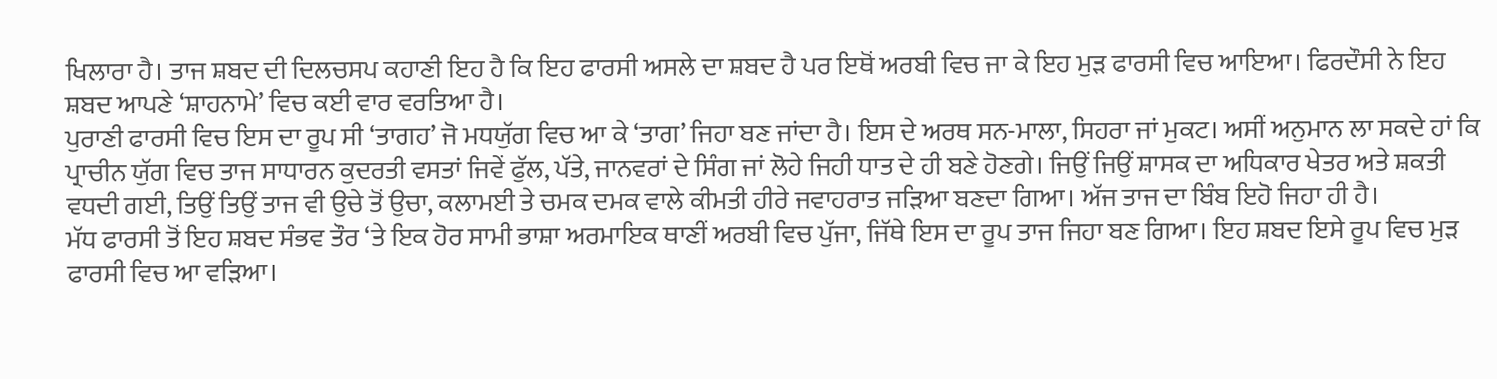ਖਿਲਾਰਾ ਹੈ। ਤਾਜ ਸ਼ਬਦ ਦੀ ਦਿਲਚਸਪ ਕਹਾਣੀ ਇਹ ਹੈ ਕਿ ਇਹ ਫਾਰਸੀ ਅਸਲੇ ਦਾ ਸ਼ਬਦ ਹੈ ਪਰ ਇਥੋਂ ਅਰਬੀ ਵਿਚ ਜਾ ਕੇ ਇਹ ਮੁੜ ਫਾਰਸੀ ਵਿਚ ਆਇਆ। ਫਿਰਦੌਸੀ ਨੇ ਇਹ ਸ਼ਬਦ ਆਪਣੇ ‘ਸ਼ਾਹਨਾਮੇ’ ਵਿਚ ਕਈ ਵਾਰ ਵਰਤਿਆ ਹੈ।
ਪੁਰਾਣੀ ਫਾਰਸੀ ਵਿਚ ਇਸ ਦਾ ਰੂਪ ਸੀ ‘ਤਾਗਹ’ ਜੋ ਮਧਯੁੱਗ ਵਿਚ ਆ ਕੇ ‘ਤਾਗ’ ਜਿਹਾ ਬਣ ਜਾਂਦਾ ਹੈ। ਇਸ ਦੇ ਅਰਥ ਸਨ-ਮਾਲਾ, ਸਿਹਰਾ ਜਾਂ ਮੁਕਟ। ਅਸੀਂ ਅਨੁਮਾਨ ਲਾ ਸਕਦੇ ਹਾਂ ਕਿ ਪ੍ਰਾਚੀਨ ਯੁੱਗ ਵਿਚ ਤਾਜ ਸਾਧਾਰਨ ਕੁਦਰਤੀ ਵਸਤਾਂ ਜਿਵੇਂ ਫੁੱਲ, ਪੱਤੇ, ਜਾਨਵਰਾਂ ਦੇ ਸਿੰਗ ਜਾਂ ਲੋਹੇ ਜਿਹੀ ਧਾਤ ਦੇ ਹੀ ਬਣੇ ਹੋਣਗੇ। ਜਿਉਂ ਜਿਉਂ ਸ਼ਾਸਕ ਦਾ ਅਧਿਕਾਰ ਖੇਤਰ ਅਤੇ ਸ਼ਕਤੀ ਵਧਦੀ ਗਈ, ਤਿਉਂ ਤਿਉਂ ਤਾਜ ਵੀ ਉਚੇ ਤੋਂ ਉਚਾ, ਕਲਾਮਈ ਤੇ ਚਮਕ ਦਮਕ ਵਾਲੇ ਕੀਮਤੀ ਹੀਰੇ ਜਵਾਹਰਾਤ ਜੜਿਆ ਬਣਦਾ ਗਿਆ। ਅੱਜ ਤਾਜ ਦਾ ਬਿੰਬ ਇਹੋ ਜਿਹਾ ਹੀ ਹੈ।
ਮੱਧ ਫਾਰਸੀ ਤੋਂ ਇਹ ਸ਼ਬਦ ਸੰਭਵ ਤੌਰ ‘ਤੇ ਇਕ ਹੋਰ ਸਾਮੀ ਭਾਸ਼ਾ ਅਰਮਾਇਕ ਥਾਣੀਂ ਅਰਬੀ ਵਿਚ ਪੁੱਜਾ, ਜਿੱਥੇ ਇਸ ਦਾ ਰੂਪ ਤਾਜ ਜਿਹਾ ਬਣ ਗਿਆ। ਇਹ ਸ਼ਬਦ ਇਸੇ ਰੂਪ ਵਿਚ ਮੁੜ ਫਾਰਸੀ ਵਿਚ ਆ ਵੜਿਆ।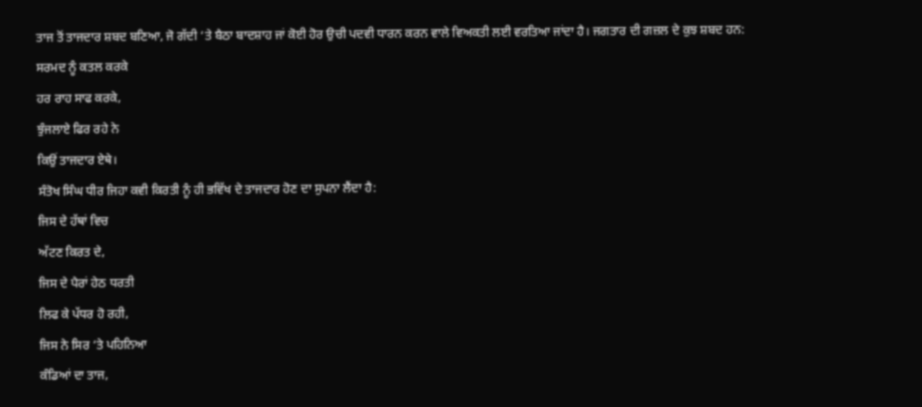ਤਾਜ ਤੋਂ ਤਾਜਦਾਰ ਸ਼ਬਦ ਬਣਿਆ, ਜੋ ਗੱਦੀ ‘ਤੇ ਬੈਠਾ ਬਾਦਸ਼ਾਹ ਜਾਂ ਕੋਈ ਹੋਰ ਉਚੀ ਪਦਵੀ ਧਾਰਨ ਕਰਨ ਵਾਲੇ ਵਿਅਕਤੀ ਲਈ ਵਰਤਿਆ ਜਾਂਦਾ ਹੈ। ਜਗਤਾਰ ਦੀ ਗਜ਼ਲ ਦੇ ਕੁਝ ਸ਼ਬਦ ਹਨ:
ਸਰਮਦ ਨੂੰ ਕਤਲ ਕਰਕੇ
ਹਰ ਰਾਹ ਸਾਫ ਕਰਕੇ,
ਝੁੰਜਲਾਏ ਫਿਰ ਰਹੇ ਨੇ
ਕਿਉਂ ਤਾਜਦਾਰ ਏਥੇ।
ਸੰਤੋਖ ਸਿੰਘ ਧੀਰ ਜਿਹਾ ਕਵੀ ਕਿਰਤੀ ਨੂੰ ਹੀ ਭਵਿੱਖ ਦੇ ਤਾਜਦਾਰ ਹੋਣ ਦਾ ਸੁਪਨਾ ਲੈਂਦਾ ਹੈ:
ਜਿਸ ਦੇ ਹੱਥਾਂ ਵਿਚ
ਅੱਟਣ ਕਿਰਤ ਦੇ,
ਜਿਸ ਦੇ ਪੈਰਾਂ ਹੇਠ ਧਰਤੀ
ਲਿਫ ਕੇ ਪੱਧਰ ਹੋ ਰਹੀ,
ਜਿਸ ਨੇ ਸਿਰ ‘ਤੇ ਪਹਿਨਿਆ
ਕੰਡਿਆਂ ਦਾ ਤਾਜ,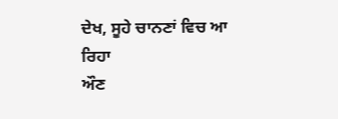ਦੇਖ, ਸੂਹੇ ਚਾਨਣਾਂ ਵਿਚ ਆ ਰਿਹਾ
ਔਣ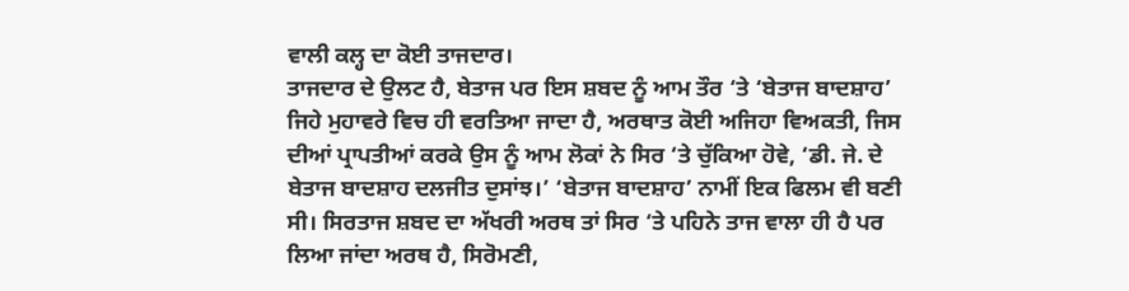ਵਾਲੀ ਕਲ੍ਹ ਦਾ ਕੋਈ ਤਾਜਦਾਰ।
ਤਾਜਦਾਰ ਦੇ ਉਲਟ ਹੈ, ਬੇਤਾਜ ਪਰ ਇਸ ਸ਼ਬਦ ਨੂੰ ਆਮ ਤੌਰ ‘ਤੇ ‘ਬੇਤਾਜ ਬਾਦਸ਼ਾਹ’ ਜਿਹੇ ਮੁਹਾਵਰੇ ਵਿਚ ਹੀ ਵਰਤਿਆ ਜਾਦਾ ਹੈ, ਅਰਥਾਤ ਕੋਈ ਅਜਿਹਾ ਵਿਅਕਤੀ, ਜਿਸ ਦੀਆਂ ਪ੍ਰਾਪਤੀਆਂ ਕਰਕੇ ਉਸ ਨੂੰ ਆਮ ਲੋਕਾਂ ਨੇ ਸਿਰ ‘ਤੇ ਚੁੱਕਿਆ ਹੋਵੇ, ‘ਡੀ. ਜੇ. ਦੇ ਬੇਤਾਜ ਬਾਦਸ਼ਾਹ ਦਲਜੀਤ ਦੁਸਾਂਝ।’ ‘ਬੇਤਾਜ ਬਾਦਸ਼ਾਹ’ ਨਾਮੀਂ ਇਕ ਫਿਲਮ ਵੀ ਬਣੀ ਸੀ। ਸਿਰਤਾਜ ਸ਼ਬਦ ਦਾ ਅੱਖਰੀ ਅਰਥ ਤਾਂ ਸਿਰ ‘ਤੇ ਪਹਿਨੇ ਤਾਜ ਵਾਲਾ ਹੀ ਹੈ ਪਰ ਲਿਆ ਜਾਂਦਾ ਅਰਥ ਹੈ, ਸਿਰੋਮਣੀ,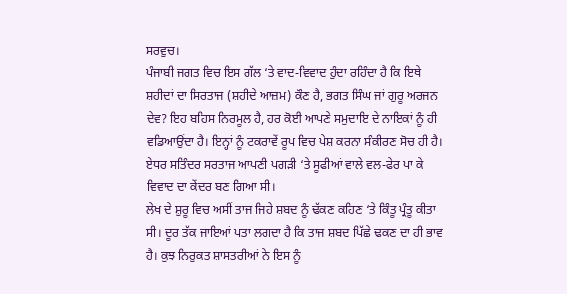ਸਰਵੁਚ।
ਪੰਜਾਬੀ ਜਗਤ ਵਿਚ ਇਸ ਗੱਲ ‘ਤੇ ਵਾਦ-ਵਿਵਾਦ ਹੁੰਦਾ ਰਹਿੰਦਾ ਹੈ ਕਿ ਇਥੇ ਸ਼ਹੀਦਾਂ ਦਾ ਸਿਰਤਾਜ (ਸ਼ਹੀਦੇ ਆਜ਼ਮ) ਕੌਣ ਹੈ, ਭਗਤ ਸਿੰਘ ਜਾਂ ਗੁਰੂ ਅਰਜਨ ਦੇਵ? ਇਹ ਬਹਿਸ ਨਿਰਮੂਲ ਹੈ, ਹਰ ਕੋਈ ਆਪਣੇ ਸਮੁਦਾਇ ਦੇ ਨਾਇਕਾਂ ਨੂੰ ਹੀ ਵਡਿਆਉਂਦਾ ਹੈ। ਇਨ੍ਹਾਂ ਨੂੰ ਟਕਰਾਵੇਂ ਰੂਪ ਵਿਚ ਪੇਸ਼ ਕਰਨਾ ਸੰਕੀਰਣ ਸੋਚ ਹੀ ਹੈ। ਏਧਰ ਸਤਿੰਦਰ ਸਰਤਾਜ ਆਪਣੀ ਪਗੜੀ ‘ਤੇ ਸੂਫੀਆਂ ਵਾਲੇ ਵਲ-ਫੇਰ ਪਾ ਕੇ ਵਿਵਾਦ ਦਾ ਕੇਂਦਰ ਬਣ ਗਿਆ ਸੀ।
ਲੇਖ ਦੇ ਸ਼ੁਰੂ ਵਿਚ ਅਸੀਂ ਤਾਜ ਜਿਹੇ ਸ਼ਬਦ ਨੂੰ ਢੱਕਣ ਕਹਿਣ ‘ਤੇ ਕਿੰਤੂ ਪ੍ਰੰਤੂ ਕੀਤਾ ਸੀ। ਦੂਰ ਤੱਕ ਜਾਇਆਂ ਪਤਾ ਲਗਦਾ ਹੈ ਕਿ ਤਾਜ ਸ਼ਬਦ ਪਿੱਛੇ ਢਕਣ ਦਾ ਹੀ ਭਾਵ ਹੈ। ਕੁਝ ਨਿਰੁਕਤ ਸ਼ਾਸਤਰੀਆਂ ਨੇ ਇਸ ਨੂੰ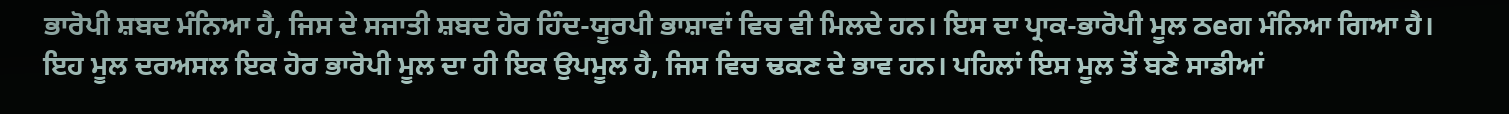ਭਾਰੋਪੀ ਸ਼ਬਦ ਮੰਨਿਆ ਹੈ, ਜਿਸ ਦੇ ਸਜਾਤੀ ਸ਼ਬਦ ਹੋਰ ਹਿੰਦ-ਯੂਰਪੀ ਭਾਸ਼ਾਵਾਂ ਵਿਚ ਵੀ ਮਿਲਦੇ ਹਨ। ਇਸ ਦਾ ਪ੍ਰਾਕ-ਭਾਰੋਪੀ ਮੂਲ ਠeਗ ਮੰਨਿਆ ਗਿਆ ਹੈ। ਇਹ ਮੂਲ ਦਰਅਸਲ ਇਕ ਹੋਰ ਭਾਰੋਪੀ ਮੂਲ ਦਾ ਹੀ ਇਕ ਉਪਮੂਲ ਹੈ, ਜਿਸ ਵਿਚ ਢਕਣ ਦੇ ਭਾਵ ਹਨ। ਪਹਿਲਾਂ ਇਸ ਮੂਲ ਤੋਂ ਬਣੇ ਸਾਡੀਆਂ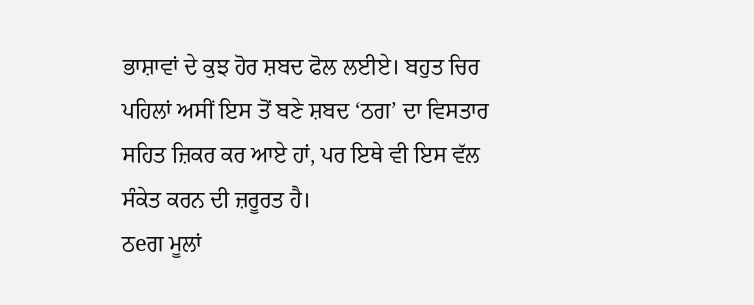ਭਾਸ਼ਾਵਾਂ ਦੇ ਕੁਝ ਹੋਰ ਸ਼ਬਦ ਫੋਲ ਲਈਏ। ਬਹੁਤ ਚਿਰ ਪਹਿਲਾਂ ਅਸੀਂ ਇਸ ਤੋਂ ਬਣੇ ਸ਼ਬਦ ‘ਠਗ’ ਦਾ ਵਿਸਤਾਰ ਸਹਿਤ ਜ਼ਿਕਰ ਕਰ ਆਏ ਹਾਂ, ਪਰ ਇਥੇ ਵੀ ਇਸ ਵੱਲ ਸੰਕੇਤ ਕਰਨ ਦੀ ਜ਼ਰੂਰਤ ਹੈ।
ਠeਗ ਮੂਲਾਂ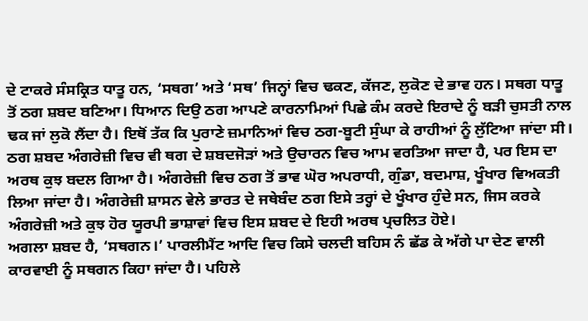ਦੇ ਟਾਕਰੇ ਸੰਸਕ੍ਰਿਤ ਧਾਤੂ ਹਨ, ‘ਸਥਗ’ ਅਤੇ ‘ਸਥ’ ਜਿਨ੍ਹਾਂ ਵਿਚ ਢਕਣ, ਕੱਜਣ, ਲੁਕੋਣ ਦੇ ਭਾਵ ਹਨ। ਸਥਗ ਧਾਤੂ ਤੋਂ ਠਗ ਸ਼ਬਦ ਬਣਿਆ। ਧਿਆਨ ਦਿਉ ਠਗ ਆਪਣੇ ਕਾਰਨਾਮਿਆਂ ਪਿਛੇ ਕੰਮ ਕਰਦੇ ਇਰਾਦੇ ਨੂੰ ਬੜੀ ਚੁਸਤੀ ਨਾਲ ਢਕ ਜਾਂ ਲੁਕੋ ਲੈਂਦਾ ਹੈ। ਇਥੋਂ ਤੱਕ ਕਿ ਪੁਰਾਣੇ ਜ਼ਮਾਨਿਆਂ ਵਿਚ ਠਗ-ਬੂਟੀ ਸੁੰਘਾ ਕੇ ਰਾਹੀਆਂ ਨੂੰ ਲੁੱਟਿਆ ਜਾਂਦਾ ਸੀ। ਠਗ ਸ਼ਬਦ ਅੰਗਰੇਜ਼ੀ ਵਿਚ ਵੀ ਥਗ ਦੇ ਸ਼ਬਦਜੋੜਾਂ ਅਤੇ ਉਚਾਰਨ ਵਿਚ ਆਮ ਵਰਤਿਆ ਜਾਦਾ ਹੈ, ਪਰ ਇਸ ਦਾ ਅਰਥ ਕੁਝ ਬਦਲ ਗਿਆ ਹੈ। ਅੰਗਰੇਜ਼ੀ ਵਿਚ ਠਗ ਤੋਂ ਭਾਵ ਘੋਰ ਅਪਰਾਧੀ, ਗੁੰਡਾ, ਬਦਮਾਸ਼, ਖੂੰਖਾਰ ਵਿਅਕਤੀ ਲਿਆ ਜਾਂਦਾ ਹੈ। ਅੰਗਰੇਜ਼ੀ ਸ਼ਾਸਨ ਵੇਲੇ ਭਾਰਤ ਦੇ ਜਥੇਬੰਦ ਠਗ ਇਸੇ ਤਰ੍ਹਾਂ ਦੇ ਖੂੰਖਾਰ ਹੁੰਦੇ ਸਨ, ਜਿਸ ਕਰਕੇ ਅੰਗਰੇਜ਼ੀ ਅਤੇ ਕੁਝ ਹੋਰ ਯੂਰਪੀ ਭਾਸ਼ਾਵਾਂ ਵਿਚ ਇਸ ਸ਼ਬਦ ਦੇ ਇਹੀ ਅਰਥ ਪ੍ਰਚਲਿਤ ਹੋਏ।
ਅਗਲਾ ਸ਼ਬਦ ਹੈ, ‘ਸਥਗਨ।’ ਪਾਰਲੀਮੈਂਟ ਆਦਿ ਵਿਚ ਕਿਸੇ ਚਲਦੀ ਬਹਿਸ ਨੰ ਛੱਡ ਕੇ ਅੱਗੇ ਪਾ ਦੇਣ ਵਾਲੀ ਕਾਰਵਾਈ ਨੂੰ ਸਥਗਨ ਕਿਹਾ ਜਾਂਦਾ ਹੈ। ਪਹਿਲੇ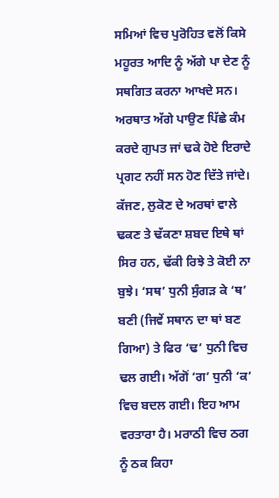ਸਮਿਆਂ ਵਿਚ ਪੁਰੋਹਿਤ ਵਲੋਂ ਕਿਸੇ ਮਹੂਰਤ ਆਦਿ ਨੂੰ ਅੱਗੇ ਪਾ ਦੇਣ ਨੂੰ ਸਥਗਿਤ ਕਰਨਾ ਆਖਦੇ ਸਨ। ਅਰਥਾਤ ਅੱਗੇ ਪਾਉਣ ਪਿੱਛੇ ਕੰਮ ਕਰਦੇ ਗੁਪਤ ਜਾਂ ਢਕੇ ਹੋਏ ਇਰਾਦੇ ਪ੍ਰਗਟ ਨਹੀਂ ਸਨ ਹੋਣ ਦਿੱਤੇ ਜਾਂਦੇ। ਕੱਜਣ, ਲੁਕੋਣ ਦੇ ਅਰਥਾਂ ਵਾਲੇ ਢਕਣ ਤੇ ਢੱਕਣਾ ਸ਼ਬਦ ਇਥੇ ਥਾਂ ਸਿਰ ਹਨ, ਢੱਕੀ ਰਿਝੇ ਤੇ ਕੋਈ ਨਾ ਬੁਝੇ। ‘ਸਥ’ ਧੁਨੀ ਸੁੰਗੜ ਕੇ ‘ਥ’ ਬਣੀ (ਜਿਵੇਂ ਸਥਾਨ ਦਾ ਥਾਂ ਬਣ ਗਿਆ) ਤੇ ਫਿਰ ‘ਢ’ ਧੁਨੀ ਵਿਚ ਢਲ ਗਈ। ਅੱਗੋਂ ‘ਗ’ ਧੁਨੀ ‘ਕ’ ਵਿਚ ਬਦਲ ਗਈ। ਇਹ ਆਮ ਵਰਤਾਰਾ ਹੈ। ਮਰਾਠੀ ਵਿਚ ਠਗ ਨੂੰ ਠਕ ਕਿਹਾ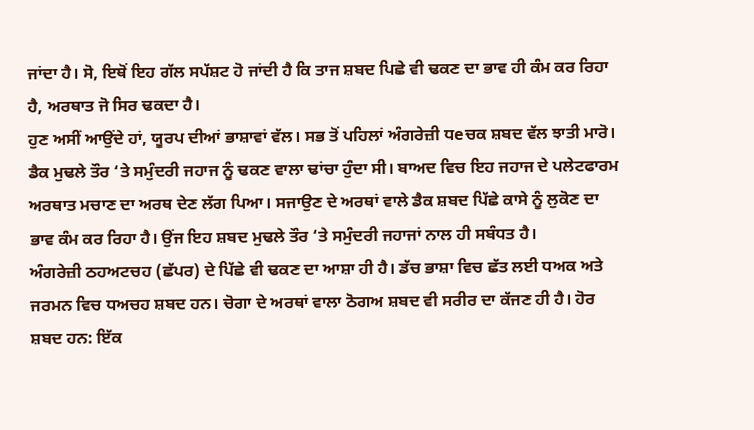ਜਾਂਦਾ ਹੈ। ਸੋ, ਇਥੋਂ ਇਹ ਗੱਲ ਸਪੱਸ਼ਟ ਹੋ ਜਾਂਦੀ ਹੈ ਕਿ ਤਾਜ ਸ਼ਬਦ ਪਿਛੇ ਵੀ ਢਕਣ ਦਾ ਭਾਵ ਹੀ ਕੰਮ ਕਰ ਰਿਹਾ ਹੈ, ਅਰਥਾਤ ਜੋ ਸਿਰ ਢਕਦਾ ਹੈ।
ਹੁਣ ਅਸੀਂ ਆਉਂਦੇ ਹਾਂ, ਯੂਰਪ ਦੀਆਂ ਭਾਸ਼ਾਵਾਂ ਵੱਲ। ਸਭ ਤੋਂ ਪਹਿਲਾਂ ਅੰਗਰੇਜ਼ੀ ਧeਚਕ ਸ਼ਬਦ ਵੱਲ ਝਾਤੀ ਮਾਰੋ। ਡੈਕ ਮੁਢਲੇ ਤੌਰ ‘ਤੇ ਸਮੁੰਦਰੀ ਜਹਾਜ ਨੂੰ ਢਕਣ ਵਾਲਾ ਢਾਂਚਾ ਹੁੰਦਾ ਸੀ। ਬਾਅਦ ਵਿਚ ਇਹ ਜਹਾਜ ਦੇ ਪਲੇਟਫਾਰਮ ਅਰਥਾਤ ਮਚਾਣ ਦਾ ਅਰਥ ਦੇਣ ਲੱਗ ਪਿਆ। ਸਜਾਉਣ ਦੇ ਅਰਥਾਂ ਵਾਲੇ ਡੈਕ ਸ਼ਬਦ ਪਿੱਛੇ ਕਾਸੇ ਨੂੰ ਲੁਕੋਣ ਦਾ ਭਾਵ ਕੰਮ ਕਰ ਰਿਹਾ ਹੈ। ਉਂਜ ਇਹ ਸ਼ਬਦ ਮੁਢਲੇ ਤੌਰ ‘ਤੇ ਸਮੁੰਦਰੀ ਜਹਾਜਾਂ ਨਾਲ ਹੀ ਸਬੰਧਤ ਹੈ।
ਅੰਗਰੇਜ਼ੀ ਠਹਅਟਚਹ (ਛੱਪਰ) ਦੇ ਪਿੱਛੇ ਵੀ ਢਕਣ ਦਾ ਆਸ਼ਾ ਹੀ ਹੈ। ਡੱਚ ਭਾਸ਼ਾ ਵਿਚ ਛੱਤ ਲਈ ਧਅਕ ਅਤੇ ਜਰਮਨ ਵਿਚ ਧਅਚਹ ਸ਼ਬਦ ਹਨ। ਚੋਗਾ ਦੇ ਅਰਥਾਂ ਵਾਲਾ ਠੋਗਅ ਸ਼ਬਦ ਵੀ ਸਰੀਰ ਦਾ ਕੱਜਣ ਹੀ ਹੈ। ਹੋਰ ਸ਼ਬਦ ਹਨ: ਇੱਕ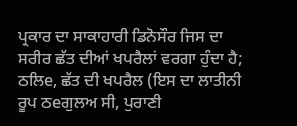ਪ੍ਰਕਾਰ ਦਾ ਸਾਕਾਹਾਰੀ ਡਿਨੋਸੌਰ ਜਿਸ ਦਾ ਸਰੀਰ ਛੱਤ ਦੀਆਂ ਖਪਰੈਲਾਂ ਵਰਗਾ ਹੁੰਦਾ ਹੈ; ਠਲਿe, ਛੱਤ ਦੀ ਖਪਰੈਲ (ਇਸ ਦਾ ਲਾਤੀਨੀ ਰੂਪ ਠeਗੁਲਅ ਸੀ, ਪੁਰਾਣੀ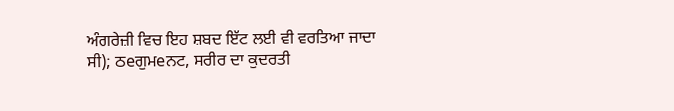ਅੰਗਰੇਜ਼ੀ ਵਿਚ ਇਹ ਸ਼ਬਦ ਇੱਟ ਲਈ ਵੀ ਵਰਤਿਆ ਜਾਦਾ ਸੀ); ਠeਗੁਮeਨਟ, ਸਰੀਰ ਦਾ ਕੁਦਰਤੀ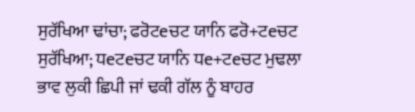ਸੁਰੱਖਿਆ ਢਾਂਚਾ; ਫਰੋਟeਚਟ ਯਾਨਿ ਫਰੋ+ਟeਚਟ ਸੁਰੱਖਿਆ; ਧeਟeਚਟ ਯਾਨਿ ਧe+ਟeਚਟ ਮੁਢਲਾ ਭਾਵ ਲੁਕੀ ਛਿਪੀ ਜਾਂ ਢਕੀ ਗੱਲ ਨੂੰ ਬਾਹਰ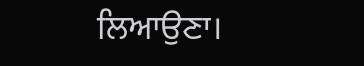ਲਿਆਉਣਾ।